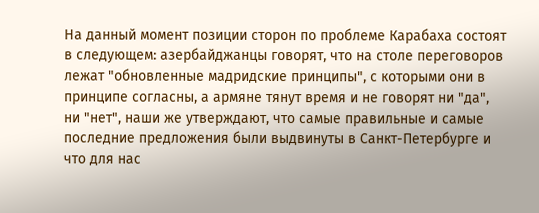На данный момент позиции сторон по проблеме Карабаха состоят в следующем: азербайджанцы говорят, что на столе переговоров лежат "обновленные мадридские принципы", с которыми они в принципе согласны, а армяне тянут время и не говорят ни "да", ни "нет", наши же утверждают, что самые правильные и самые последние предложения были выдвинуты в Санкт-Петербурге и что для нас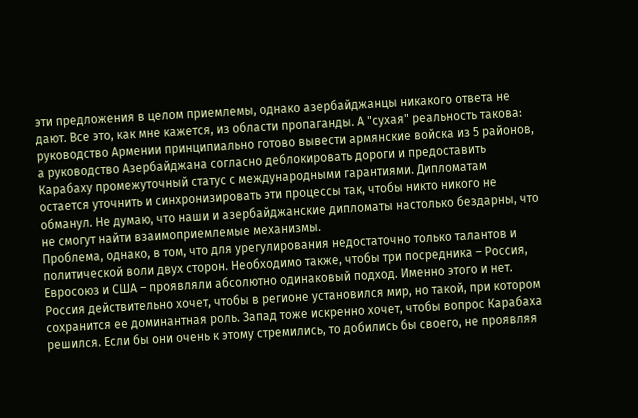эти предложения в целом приемлемы, однако азербайджанцы никакого ответа не дают. Все это, как мне кажется, из области пропаганды. А "сухая" реальность такова: руководство Армении принципиально готово вывести армянские войска из 5 районов, а руководство Азербайджана согласно деблокировать дороги и предоставить Карабаху промежуточный статус с международными гарантиями. Дипломатам остается уточнить и синхронизировать эти процессы так, чтобы никто никого не обманул. Не думаю, что наши и азербайджанские дипломаты настолько бездарны, что не смогут найти взаимоприемлемые механизмы.
Проблема, однако, в том, что для урегулирования недостаточно только талантов и политической воли двух сторон. Необходимо также, чтобы три посредника – Россия, Евросоюз и США – проявляли абсолютно одинаковый подход. Именно этого и нет. Россия действительно хочет, чтобы в регионе установился мир, но такой, при котором сохранится ее доминантная роль. Запад тоже искренно хочет, чтобы вопрос Карабаха решился. Если бы они очень к этому стремились, то добились бы своего, не проявляя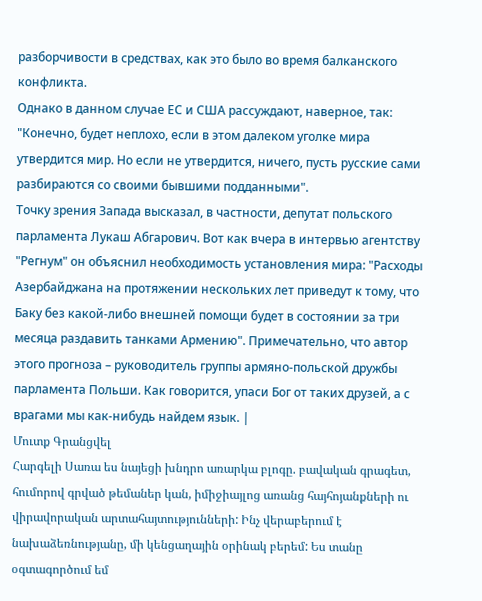разборчивости в средствах, как это было во время балканского конфликта.
Однако в данном случае ЕС и США рассуждают, наверное, так: "Конечно, будет неплохо, если в этом далеком уголке мира утвердится мир. Но если не утвердится, ничего, пусть русские сами разбираются со своими бывшими подданными".
Точку зрения Запада высказал, в частности, депутат польского парламента Лукаш Абгарович. Вот как вчера в интервью агентству "Регнум" он объяснил необходимость установления мира: "Расходы Азербайджана на протяжении нескольких лет приведут к тому, что Баку без какой-либо внешней помощи будет в состоянии за три месяца раздавить танками Армению". Примечательно, что автор этого прогноза – руководитель группы армяно-польской дружбы парламента Польши. Как говорится, упаси Бог от таких друзей, а с врагами мы как-нибудь найдем язык. |
Մուտք Գրանցվել
Հարգելի Սառա ես նայեցի խնդրո առարկա բլոգը. բավական գրագետ, հումորով գրված թեմաներ կան, իմիջիայլոց առանց հայհոյանքների ու վիրավորական արտահայտությունների: Ինչ վերաբերում է նախաձեռնությանը, մի կենցաղային օրինակ բերեմ: Ես տանը օգտագործում եմ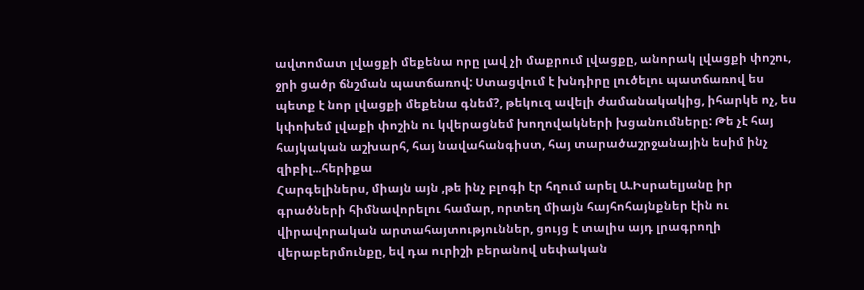ավտոմատ լվացքի մեքենա որը լավ չի մաքրում լվացքը, անորակ լվացքի փոշու, ջրի ցածր ճնշման պատճառով: Ստացվում է խնդիրը լուծելու պատճառով ես պետք է նոր լվացքի մեքենա գնեմ?, թեկուզ ավելի ժամանակակից, իհարկե ոչ, ես կփոխեմ լվաքի փոշին ու կվերացնեմ խողովակների խցանումները: Թե չէ հայ հայկական աշխարհ, հայ նավահանգիստ, հայ տարածաշրջանային եսիմ ինչ զիբիլ...հերիքա
Հարգելիներս, միայն այն ,թե ինչ բլոգի էր հղում արել Ա.Իսրաելյանը իր գրածների հիմնավորելու համար, որտեղ միայն հայհոհայնքներ էին ու վիրավորական արտահայտություններ, ցույց է տալիս այդ լրագրողի վերաբերմունքը, եվ դա ուրիշի բերանով սեփական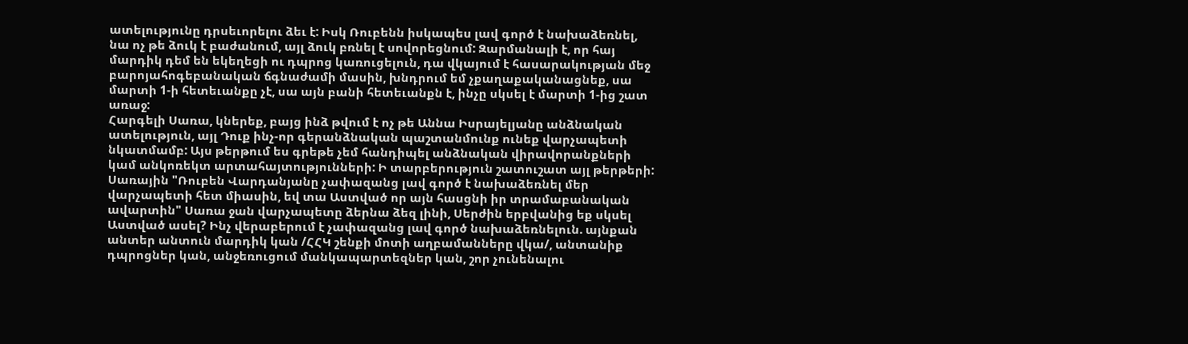ատելությունը դրսեւորելու ձեւ է: Իսկ Ռուբենն իսկապես լավ գործ է նախաձեռնել, նա ոչ թե ձուկ է բաժանում, այլ ձուկ բռնել է սովորեցնում: Զարմանալի է, որ հայ մարդիկ դեմ են եկեղեցի ու դպրոց կառուցելուն, դա վկայում է հասարակության մեջ բարոյահոգեբանական ճգնաժամի մասին, խնդրում եմ չքաղաքականացնեք, սա մարտի 1-ի հետեւանքը չէ, սա այն բանի հետեւանքն է, ինչը սկսել է մարտի 1-ից շատ առաջ:
Հարգելի Սառա, կներեք, բայց ինձ թվում է ոչ թե Աննա Իսրայելյանը անձնական ատելություն, այլ Դուք ինչ-որ գերանձնական պաշտանմունք ունեք վարչապետի նկատմամբ: Այս թերթում ես գրեթե չեմ հանդիպել անձնական վիրավորանքների կամ անկոռեկտ արտահայտությունների: Ի տարբերություն շատուշատ այլ թերթերի:
Սառային "Ռուբեն Վարդանյանը չափազանց լավ գործ է նախաձեռնել մեր վարչապետի հետ միասին, եվ տա Աստված որ այն հասցնի իր տրամաբանական ավարտին" Սառա ջան վարչապետը ձերնա ձեզ լինի, Սերժին երբվանից եք սկսել Աստված ասել? Ինչ վերաբերում է չափազանց լավ գործ նախաձեռնելուն. այնքան անտեր անտուն մարդիկ կան /ՀՀԿ շենքի մոտի աղբամանները վկա/, անտանիք դպրոցներ կան, անջեռուցում մանկապարտեզներ կան, շոր չունենալու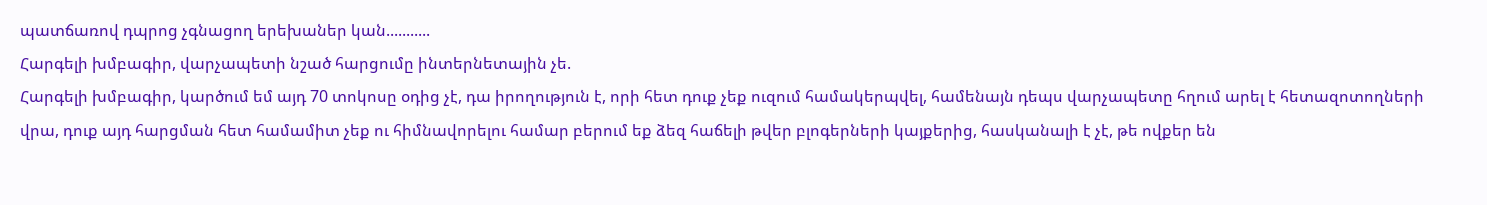պատճառով դպրոց չգնացող երեխաներ կան...........
Հարգելի խմբագիր, վարչապետի նշած հարցումը ինտերնետային չե.
Հարգելի խմբագիր, կարծում եմ այդ 70 տոկոսը օդից չէ, դա իրողություն է, որի հետ դուք չեք ուզում համակերպվել, համենայն դեպս վարչապետը հղում արել է հետազոտողների վրա, դուք այդ հարցման հետ համամիտ չեք ու հիմնավորելու համար բերում եք ձեզ հաճելի թվեր բլոգերների կայքերից, հասկանալի է չէ, թե ովքեր են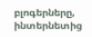բլոգերները, ինտերնետից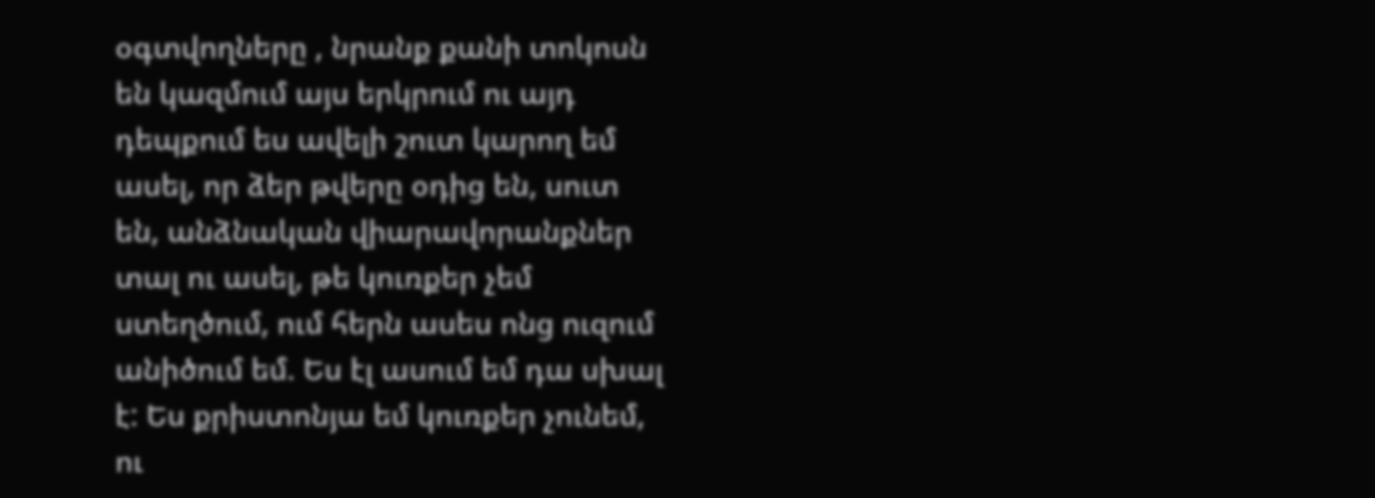օգտվողները , նրանք քանի տոկոսն են կազմում այս երկրում ու այդ դեպքում ես ավելի շուտ կարող եմ ասել, որ ձեր թվերը օդից են, սուտ են, անձնական վիարավորանքներ տալ ու ասել, թե կուռքեր չեմ ստեղծում, ում հերն ասես ոնց ուզում անիծում եմ. Ես էլ ասում եմ դա սխալ է: Ես քրիստոնյա եմ կուռքեր չունեմ, ու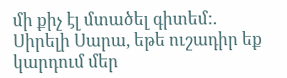մի քիչ էլ մտածել գիտեմ:.
Սիրելի Սարա, եթե ուշադիր եք կարդում մեր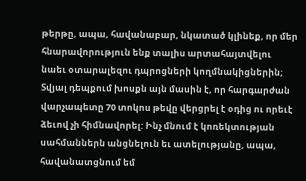թերթը, ապա, հավանաբար, նկատած կլինեք, որ մեր հնարավորություն ենք տալիս արտահայտվելու նաեւ օտարալեզու դպրոցների կողմնակիցներին; Տվյալ դեպքում խոսքն այն մասին է, որ հարգարժան վարչապետը 70 տոկոս թեվը վերցրել է օդից ու որեւէ ձեւով չի հիմնավորել: Ինչ մնում է կոռեկտության սահմաններն անցնելուն եւ ատելությանը, ապա, հավանատցնում եմ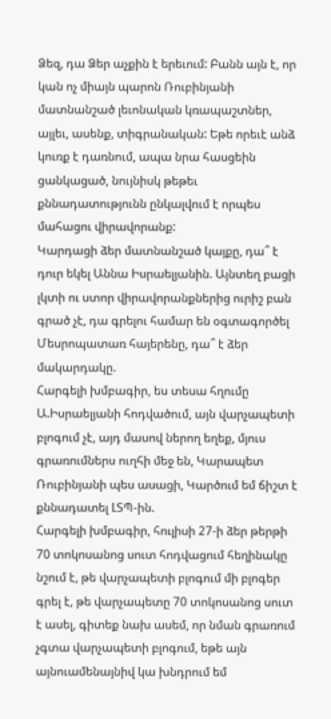Ձեզ, դա Ձեր աչքին է երեւում: Բանն այն է, որ կան ոչ միայն պարոն Ռուբինյանի մատնանշած լեւոնական կռապաշտներ, այլեւ, ասենք, տիգրանական: Եթե որեւէ անձ կուռք է դառնում, ապա նրա հասցեին ցանկացած, նույնիսկ թեթեւ քննադատությունն ընկալվում է որպես մահացու վիրավորանք:
Կարդացի ձեր մատնանշած կայքը, դա՞ է դուր եկել Աննա Իսրաելյանին. Այնտեղ բացի լկտի ու ստոր վիրավորանքներից ուրիշ բան գրած չէ, դա գրելու համար են օգտագործել Մեսրոպատառ հայերենը, դա՞ է ձեր մակարդակը.
Հարգելի խմբագիր, ես տեսա հղումը Ա.Իսրաելյանի հոդվածում, այն վարչապետի բլոգում չէ, այդ մասով ներող եղեք, մյուս գրառումներս ուղհի մեջ են, Կարապետ Ռուբինյանի պես ասացի, Կարծում եմ ճիշտ է քննադատել ԼՏՊ-ին.
Հարգելի խմբագիր, հուլիսի 27-ի ձեր թերթի 70 տոկոսանոց սուտ հոդվացում հեղինակը նշում է, թե վարչապետի բլոգում մի բլոգեր գրել է, թե վարչապետը 70 տոկոսանոց սուտ է ասել, գիտեք նախ ասեմ, որ նման գրառում չգտա վարչապետի բլոգում, եթե այն այնուամենայնիվ կա խնդրում եմ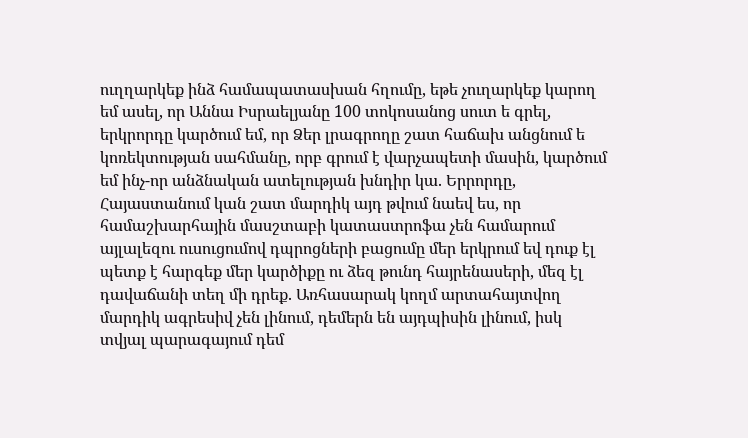ուղղարկեք ինձ համապատասխան հղումը, եթե չուղարկեք կարող եմ ասել, որ Աննա Իսրաելյանը 100 տոկոսանոց սուտ ե գրել, երկրորդը կարծում եմ, որ Ձեր լրագրողը շատ հաճախ անցնում ե կոռեկտության սահմանը, որբ գրում է վարչապետի մասին, կարծում եմ ինչ-որ անձնական ատելության խնդիր կա. Երրորդը, Հայաստանում կան շատ մարդիկ այդ թվում նաեվ ես, որ համաշխարհային մասշտաբի կատաստրոֆա չեն համարում այլալեզու ուսուցումով դպրոցների բացումը մեր երկրում եվ դուք էլ պետք է հարգեք մեր կարծիքը ու ձեզ թունդ հայրենասերի, մեզ էլ դավաճանի տեղ մի դրեք. Առհասարակ կողմ արտահայտվող մարդիկ ագրեսիվ չեն լինում, դեմերն են այդպիսին լինում, իսկ տվյալ պարագայում դեմ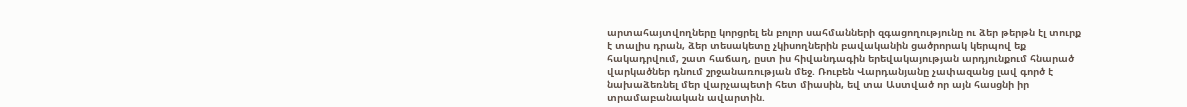արտահայտվողները կորցրել են բոլոր սահմանների զգացողությունը ու ձեր թերթն էլ տուրք է տալիս դրան, ձեր տեսակետը չկիսողներին բավականին ցածրորակ կերպով եք հակադրվում, շատ հաճաղ, ըստ իս հիվանդագին երեվակայության արդյունքում հնարած վարկածներ դնում շրջանառության մեջ. Ռուբեն Վարդանյանը չափազանց լավ գործ է նախաձեռնել մեր վարչապետի հետ միասին, եվ տա Աստված որ այն հասցնի իր տրամաբանական ավարտին.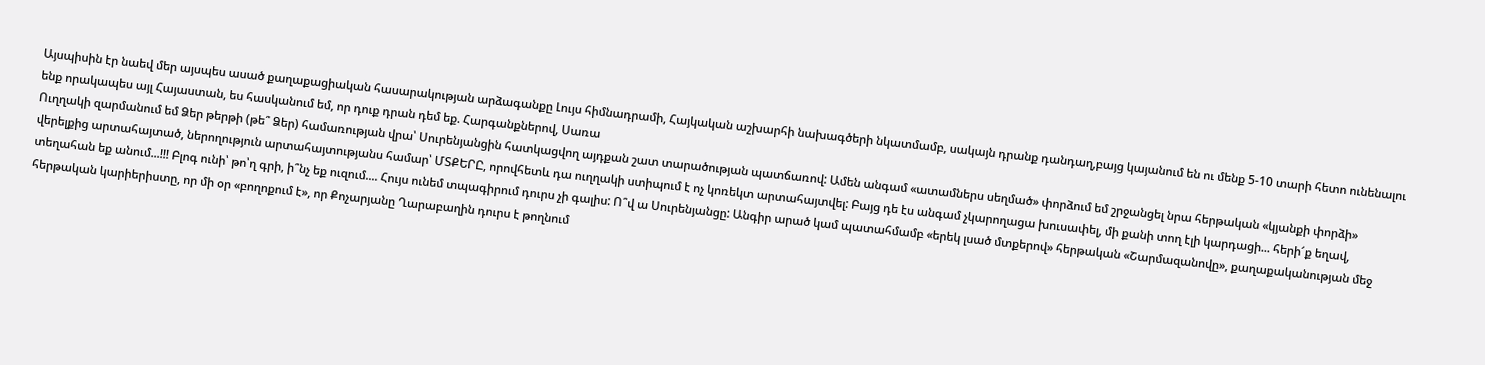Այսպիսին էր նաեվ մեր այսպես ասած քաղաքացիական հասարակության արձագանքը Լույս հիմնադրամի, Հայկական աշխարհի նախագծերի նկատմամբ, սակայն դրանք դանդաղ,բայց կայանում են ու մենք 5-10 տարի հետո ունենալու ենք որակապես այլ Հայաստան, ես հասկանում եմ, որ դուք դրան դեմ եք. Հարգանքներով, Սառա
Ուղղակի զարմանում եմ Ձեր թերթի (թե՞ Ձեր) համառության վրա՝ Սուրենյանցին հատկացվող այդքան շատ տարածության պատճառով: Ամեն անգամ «ատամներս սեղմած» փորձում եմ շրջանցել նրա հերթական «կյանքի փորձի» վերելքից արտահայտած, ներողություն արտահայտությանս համար՝ ՄՏՔԵՐԸ, որովհետև դա ուղղակի ստիպում է ոչ կոռեկտ արտահայտվել: Բայց դե էս անգամ չկարողացա խուսափել, մի քանի տող էլի կարդացի... հերի՜ք եղավ, տեղահան եք անում...!!! Բլոգ ունի՝ թո՝ղ գրի, ի՞նչ եք ուզում.... Հույս ունեմ տպագիրում դուրս չի գալիս: Ո՞վ ա Սուրենյանցը: Անգիր արած կամ պատահմամբ «երեկ լսած մտքերով» հերթական «Շարմազանովը», քաղաքականության մեջ հերթական կարիերիստը, որ մի օր «բողոքում է», որ Քոչարյանը Ղարաբաղին դուրս է թողնում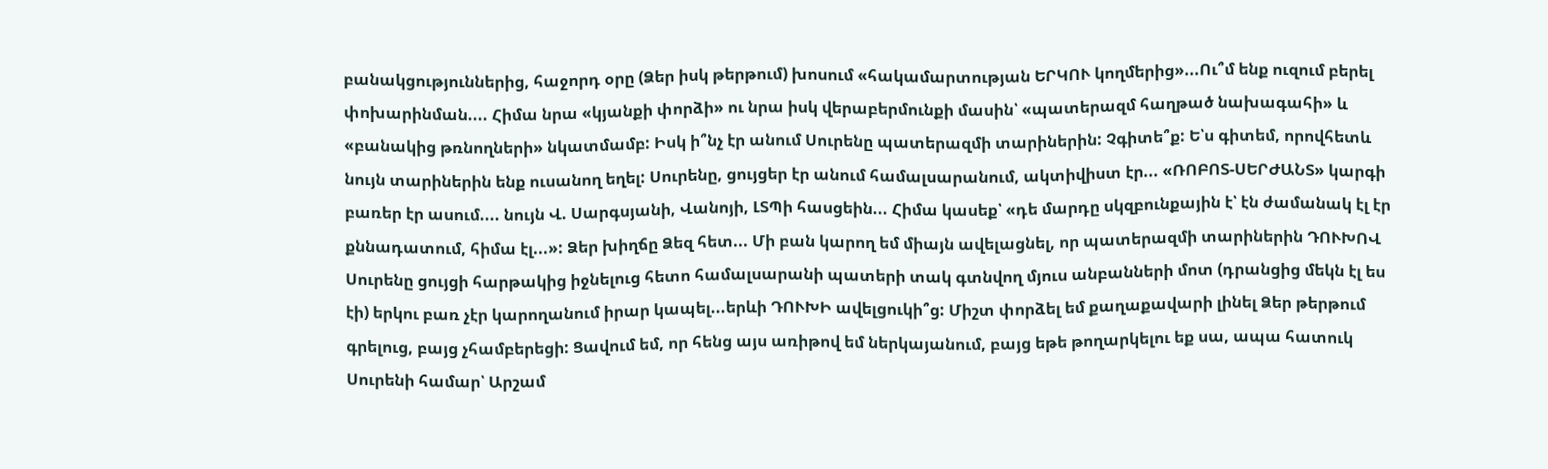բանակցություններից, հաջորդ օրը (Ձեր իսկ թերթում) խոսում «հակամարտության ԵՐԿՈՒ կողմերից»...Ու՞մ ենք ուզում բերել փոխարինման.... Հիմա նրա «կյանքի փորձի» ու նրա իսկ վերաբերմունքի մասին՝ «պատերազմ հաղթած նախագահի» և «բանակից թռնողների» նկատմամբ: Իսկ ի՞նչ էր անում Սուրենը պատերազմի տարիներին: Չգիտե՞ք: Ե՝ս գիտեմ, որովհետև նույն տարիներին ենք ուսանող եղել: Սուրենը, ցույցեր էր անում համալսարանում, ակտիվիստ էր... «ՌՈԲՈՏ-ՍԵՐԺԱՆՏ» կարգի բառեր էր ասում.... նույն Վ. Սարգսյանի, Վանոյի, ԼՏՊի հասցեին... Հիմա կասեք՝ «դե մարդը սկզբունքային է՝ էն ժամանակ էլ էր քննադատում, հիմա էլ...»: Ձեր խիղճը Ձեզ հետ... Մի բան կարող եմ միայն ավելացնել, որ պատերազմի տարիներին ԴՈՒԽՈՎ Սուրենը ցույցի հարթակից իջնելուց հետո համալսարանի պատերի տակ գտնվող մյուս անբանների մոտ (դրանցից մեկն էլ ես էի) երկու բառ չէր կարողանում իրար կապել...երևի ԴՈՒԽԻ ավելցուկի՞ց: Միշտ փորձել եմ քաղաքավարի լինել Ձեր թերթում գրելուց, բայց չհամբերեցի: Ցավում եմ, որ հենց այս առիթով եմ ներկայանում, բայց եթե թողարկելու եք սա, ապա հատուկ Սուրենի համար՝ Արշամ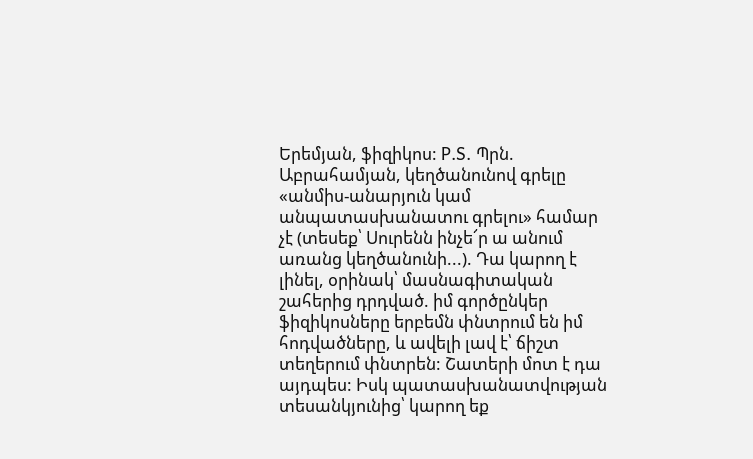Երեմյան, ֆիզիկոս: P.S. Պրն. Աբրահամյան, կեղծանունով գրելը «անմիս-անարյուն կամ անպատասխանատու գրելու» համար չէ (տեսեք՝ Սուրենն ինչե՜ր ա անում առանց կեղծանունի...). Դա կարող է լինել, օրինակ՝ մասնագիտական շահերից դրդված. իմ գործընկեր ֆիզիկոսները երբեմն փնտրում են իմ հոդվածները, և ավելի լավ է՝ ճիշտ տեղերում փնտրեն: Շատերի մոտ է դա այդպես: Իսկ պատասխանատվության տեսանկյունից՝ կարող եք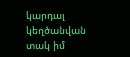կարդալ կեղծանվան տակ իմ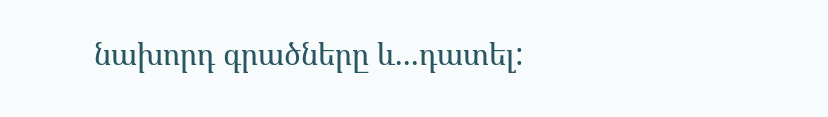նախորդ գրածները և...դատել: